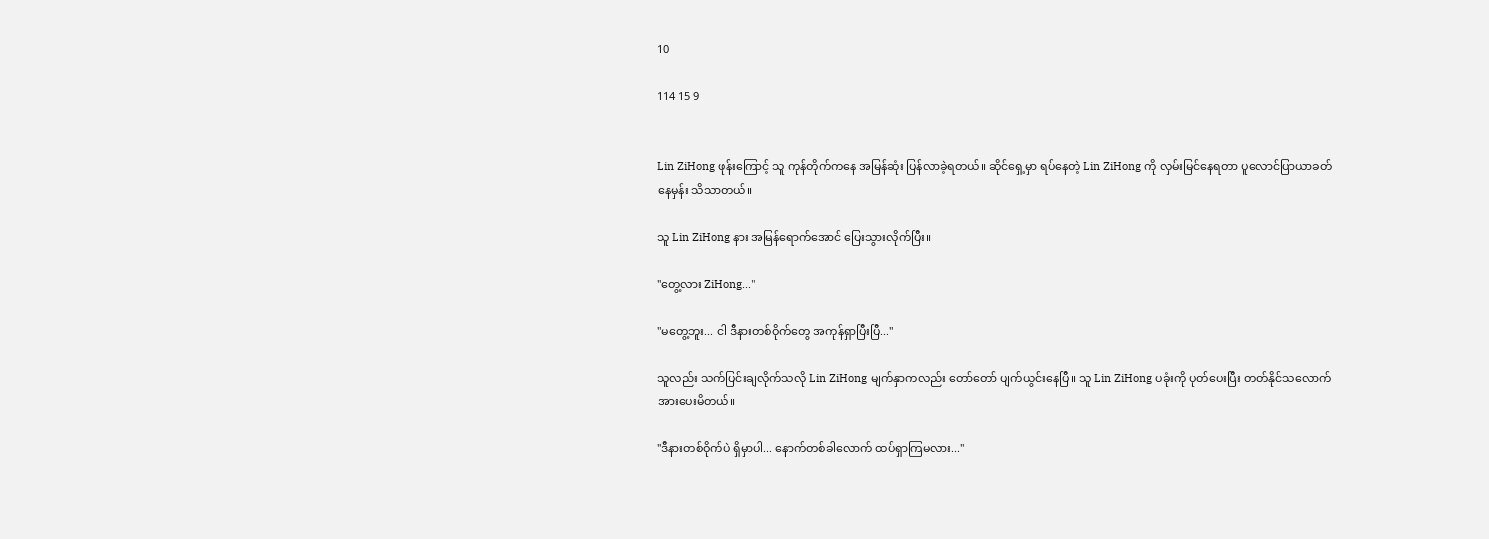10

114 15 9


Lin ZiHong ဖုန်းကြောင့် သူ ကုန်တိုက်ကနေ အမြန်ဆုံး ပြန်လာခဲ့ရတယ်။ ဆိုင်ရှေ့မှာ ရပ်နေတဲ့ Lin ZiHong ကို လှမ်းမြင်နေရတာ ပူလောင်ပြာယာခတ်နေမှန်း သိသာတယ်။

သူ Lin ZiHong နား အမြန်ရောက်အောင် ပြေးသွားလိုက်ပြီး။

"တွေ့လား ZiHong..."

"မတွေ့ဘူး... ငါ ဒီနားတစ်ဝိုက်တွေ အကုန်ရှာပြီးပြီ..."

သူလည်း သက်ပြင်းချလိုက်သလို Lin ZiHong မျက်နှာကလည်း တော်တော် ပျက်ယွင်းနေပြီ။ သူ Lin ZiHong ပခုံးကို ပုတ်ပေးပြီး တတ်နိုင်သလောက် အားပေးမိတယ်။

"ဒီနားတစ်ဝိုက်ပဲ ရှိမှာပါ... နောက်တစ်ခါလောက် ထပ်ရှာကြမလား..."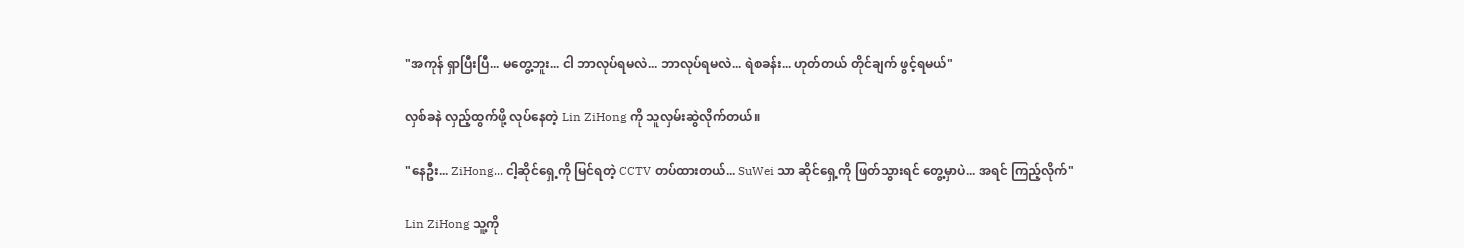"အကုန် ရှာပြီးပြီ... မတွေ့ဘူး... ငါ ဘာလုပ်ရမလဲ... ဘာလုပ်ရမလဲ... ရဲစခန်း... ဟုတ်တယ် တိုင်ချက် ဖွင့်ရမယ်"

လှစ်ခနဲ လှည့်ထွက်ဖို့ လုပ်နေတဲ့ Lin ZiHong ကို သူလှမ်းဆွဲလိုက်တယ်။

"နေဦး... ZiHong... ငါ့ဆိုင်ရှေ့ကို မြင်ရတဲ့ CCTV တပ်ထားတယ်... SuWei သာ ဆိုင်ရှေ့ကို ဖြတ်သွားရင် တွေ့မှာပဲ... အရင် ကြည့်လိုက်"

Lin ZiHong သူ့ကို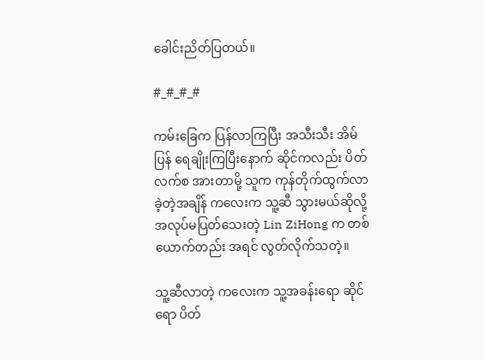ခေါင်းညိတ်ပြတယ်။

#_#_#_#

ကမ်းခြေက ပြန်လာကြပြီး အသီးသီး အိမ်ပြန် ရေချိုးကြပြီးနောက် ဆိုင်ကလည်း ပိတ်လက်စ အားတာမို့ သူက ကုန်တိုက်ထွက်လာခဲ့တဲ့အချိန် ကလေးက သူ့ဆီ သွားမယ်ဆိုလို့ အလုပ်မပြတ်သေးတဲ့ Lin ZiHong က တစ်ယောက်တည်း အရင် လွတ်လိုက်သတဲ့။

သူ့ဆီလာတဲ့ ကလေးက သူ့အခန်းရော ဆိုင်ရော ပိတ်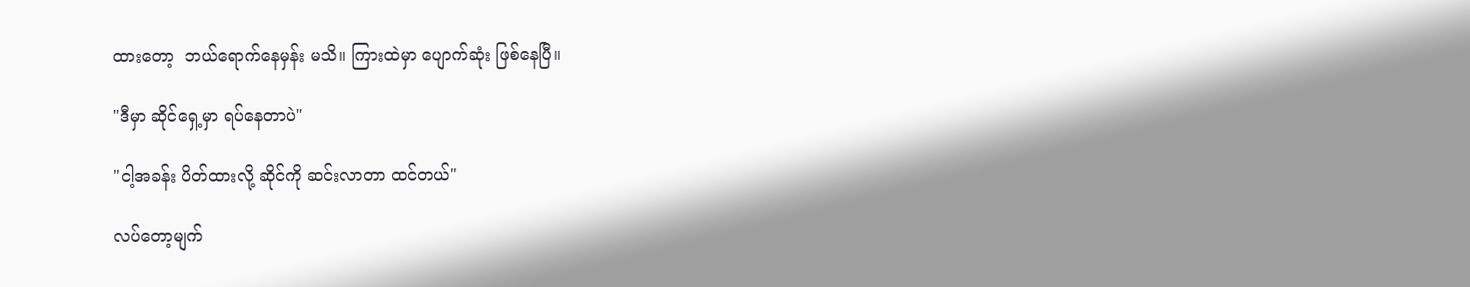ထားတော့  ဘယ်ရောက်နေမှန်း မသိ။ ကြားထဲမှာ ပျောက်ဆုံး ဖြစ်နေပြီ။

"ဒီမှာ ဆိုင်ရှေ့မှာ ရပ်နေတာပဲ"

"ငါ့အခန်း ပိတ်ထားလို့ ဆိုင်ကို ဆင်းလာတာ ထင်တယ်"

လပ်တော့မျက်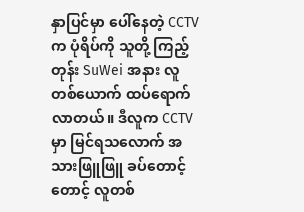နှာပြင်မှာ ပေါ်နေတဲ့ ‌CCTV က ပုံရိပ်ကို သူတို့ ကြည့်တုန်း SuWei အနား လူတစ်ယောက် ထပ်ရောက်လာတယ်။ ဒီလူက CCTV မှာ မြင်ရသလောက် အသားဖြူဖြူ ခပ်တောင့်တောင့် လူတစ်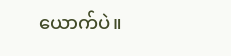ယောက်ပဲ။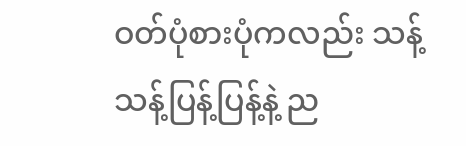ဝတ်ပုံစားပုံကလည်း သန့်သန့်ပြန့်ပြန့်နဲ့ ည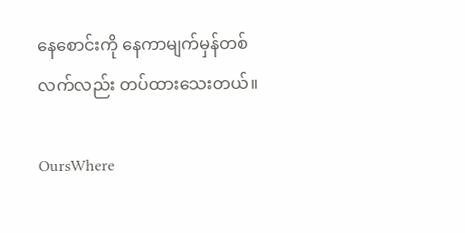နေစောင်းကို နေကာမျက်မှန်တစ်လက်လည်း တပ်ထားသေးတယ်။

OursWhere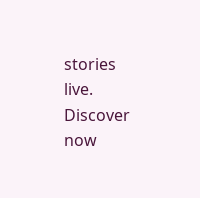stories live. Discover now